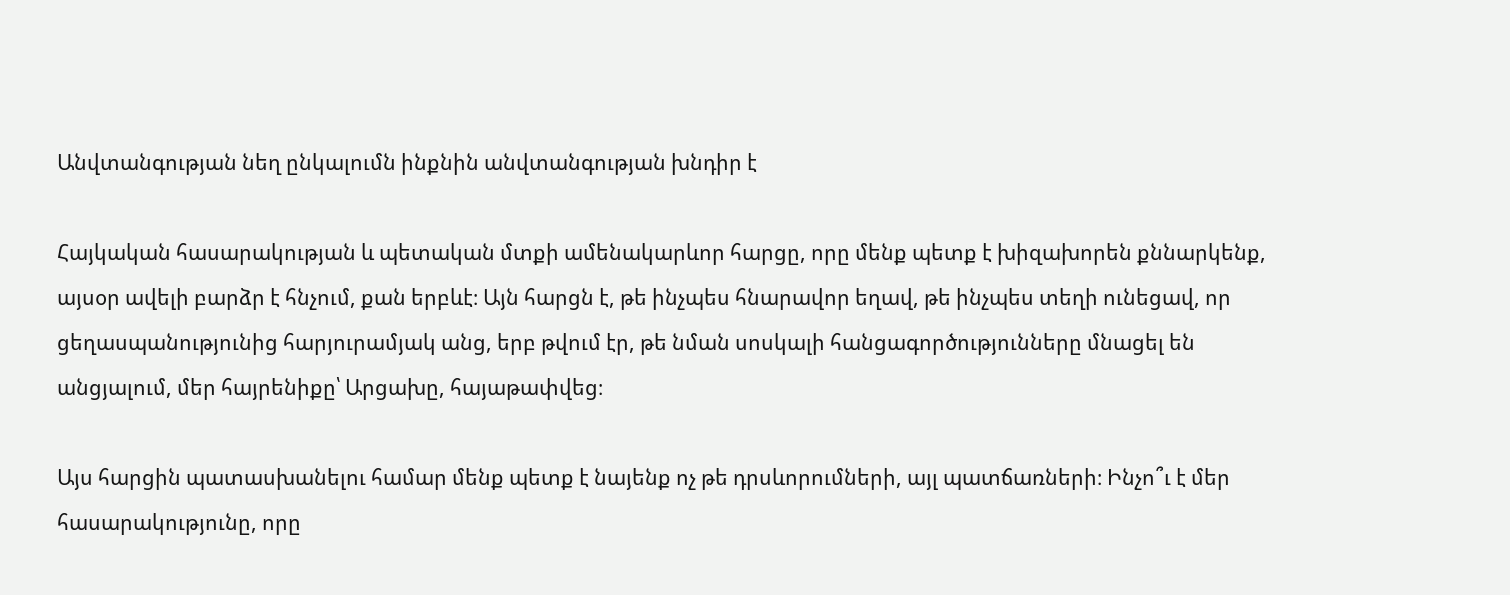Անվտանգության նեղ ընկալումն ինքնին անվտանգության խնդիր է

Հայկական հասարակության և պետական մտքի ամենակարևոր հարցը, որը մենք պետք է խիզախորեն քննարկենք, այսօր ավելի բարձր է հնչում, քան երբևէ։ Այն հարցն է, թե ինչպես հնարավոր եղավ, թե ինչպես տեղի ունեցավ, որ ցեղասպանությունից հարյուրամյակ անց, երբ թվում էր, թե նման սոսկալի հանցագործությունները մնացել են անցյալում, մեր հայրենիքը՝ Արցախը, հայաթափվեց։

Այս հարցին պատասխանելու համար մենք պետք է նայենք ոչ թե դրսևորումների, այլ պատճառների։ Ինչո՞ւ է մեր հասարակությունը, որը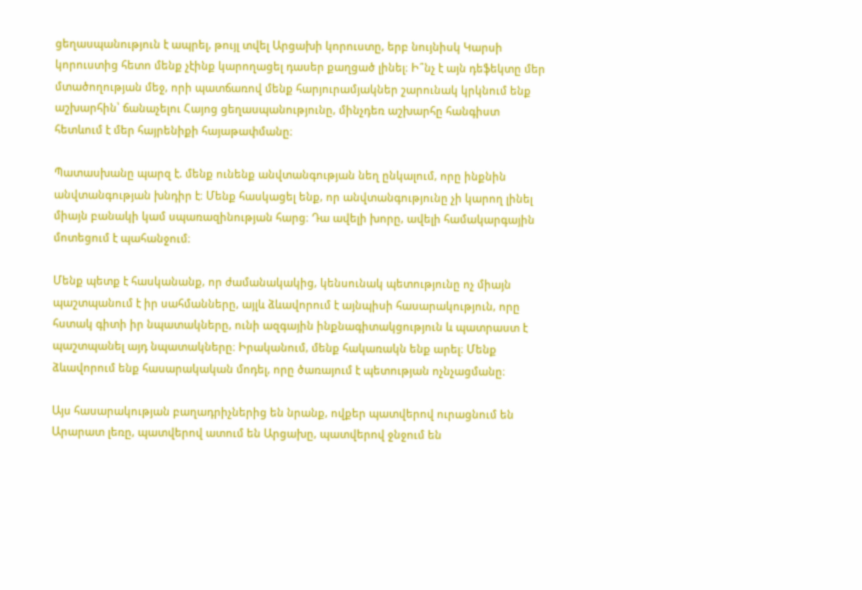ցեղասպանություն է ապրել, թույլ տվել Արցախի կորուստը, երբ նույնիսկ Կարսի կորուստից հետո մենք չէինք կարողացել դասեր քաղցած լինել։ Ի՞նչ է այն դեֆեկտը մեր մտածողության մեջ, որի պատճառով մենք հարյուրամյակներ շարունակ կրկնում ենք աշխարհին՝ ճանաչելու Հայոց ցեղասպանությունը, մինչդեռ աշխարհը հանգիստ հետևում է մեր հայրենիքի հայաթափմանը։

Պատասխանը պարզ է. մենք ունենք անվտանգության նեղ ընկալում, որը ինքնին անվտանգության խնդիր է։ Մենք հասկացել ենք, որ անվտանգությունը չի կարող լինել միայն բանակի կամ սպառազինության հարց։ Դա ավելի խորը, ավելի համակարգային մոտեցում է պահանջում։

Մենք պետք է հասկանանք, որ ժամանակակից, կենսունակ պետությունը ոչ միայն պաշտպանում է իր սահմանները, այլև ձևավորում է այնպիսի հասարակություն, որը հստակ գիտի իր նպատակները, ունի ազգային ինքնագիտակցություն և պատրաստ է պաշտպանել այդ նպատակները։ Իրականում, մենք հակառակն ենք արել։ Մենք ձևավորում ենք հասարակական մոդել, որը ծառայում է պետության ոչնչացմանը։

Այս հասարակության բաղադրիչներից են նրանք, ովքեր պատվերով ուրացնում են Արարատ լեռը, պատվերով ատում են Արցախը, պատվերով ջնջում են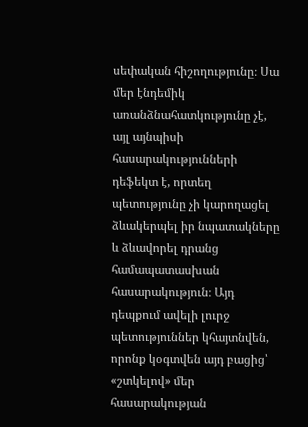սեփական հիշողությունը։ Սա մեր էնդեմիկ առանձնահատկությունը չէ, այլ այնպիսի հասարակությունների դեֆեկտ է, որտեղ պետությունը չի կարողացել ձևակերպել իր նպատակները և ձևավորել դրանց համապատասխան հասարակություն։ Այդ դեպքում ավելի լուրջ պետություններ կհայտնվեն, որոնք կօգտվեն այդ բացից՝ «շտկելով» մեր հասարակության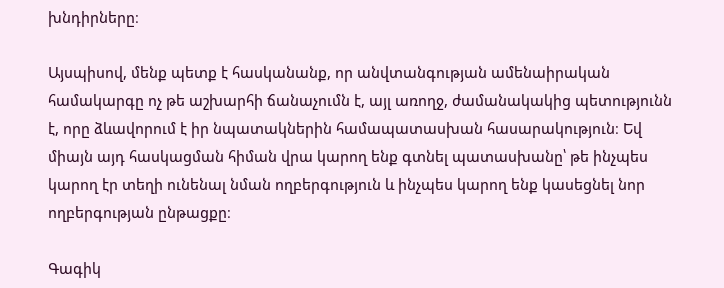խնդիրները։

Այսպիսով, մենք պետք է հասկանանք, որ անվտանգության ամենաիրական համակարգը ոչ թե աշխարհի ճանաչումն է, այլ առողջ, ժամանակակից պետությունն է, որը ձևավորում է իր նպատակներին համապատասխան հասարակություն։ Եվ միայն այդ հասկացման հիման վրա կարող ենք գտնել պատասխանը՝ թե ինչպես կարող էր տեղի ունենալ նման ողբերգություն և ինչպես կարող ենք կասեցնել նոր ողբերգության ընթացքը։

Գագիկ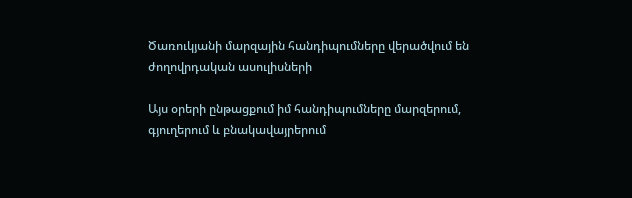Ծառուկյանի մարզային հանդիպումները վերածվում են ժողովրդական ասուլիսների

Այս օրերի ընթացքում իմ հանդիպումները մարզերում, գյուղերում և բնակավայրերում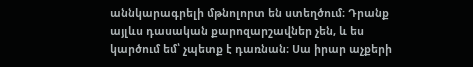աննկարագրելի մթնոլորտ են ստեղծում։ Դրանք այլևս դասական քարոզարշավներ չեն, և ես կարծում եմ՝ չպետք է դառնան։ Սա իրար աչքերի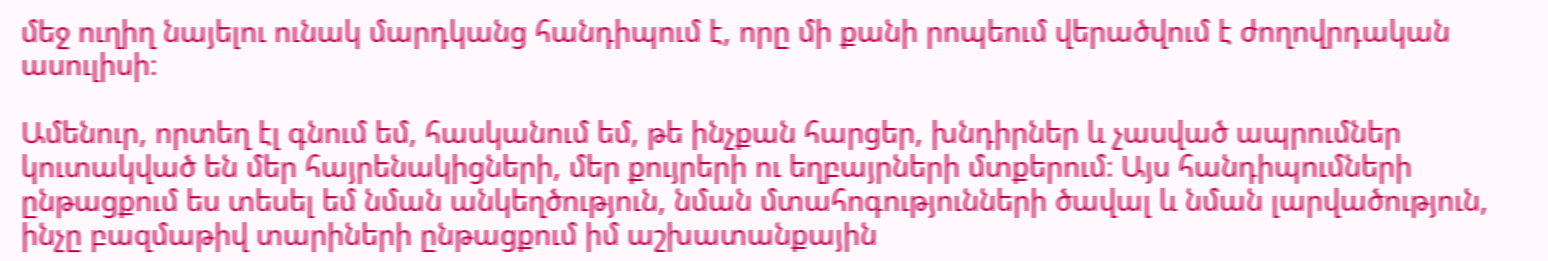մեջ ուղիղ նայելու ունակ մարդկանց հանդիպում է, որը մի քանի րոպեում վերածվում է ժողովրդական ասուլիսի։

Ամենուր, որտեղ էլ գնում եմ, հասկանում եմ, թե ինչքան հարցեր, խնդիրներ և չասված ապրումներ կուտակված են մեր հայրենակիցների, մեր քույրերի ու եղբայրների մտքերում։ Այս հանդիպումների ընթացքում ես տեսել եմ նման անկեղծություն, նման մտահոգությունների ծավալ և նման լարվածություն, ինչը բազմաթիվ տարիների ընթացքում իմ աշխատանքային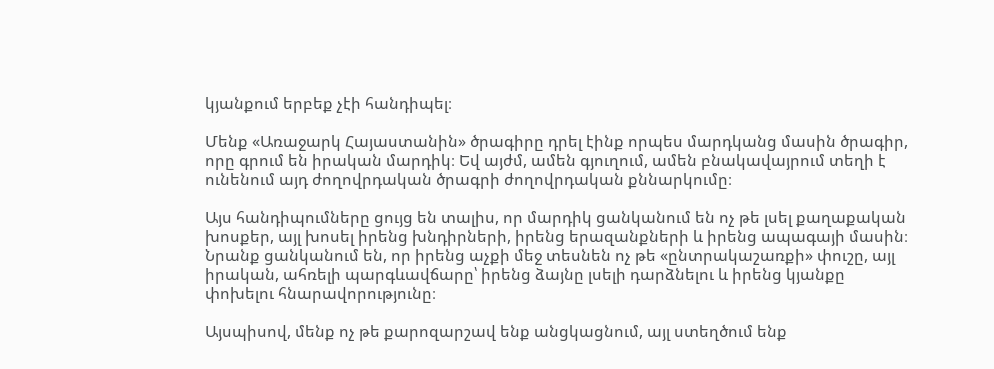կյանքում երբեք չէի հանդիպել։

Մենք «Առաջարկ Հայաստանին» ծրագիրը դրել էինք որպես մարդկանց մասին ծրագիր, որը գրում են իրական մարդիկ։ Եվ այժմ, ամեն գյուղում, ամեն բնակավայրում տեղի է ունենում այդ ժողովրդական ծրագրի ժողովրդական քննարկումը։

Այս հանդիպումները ցույց են տալիս, որ մարդիկ ցանկանում են ոչ թե լսել քաղաքական խոսքեր, այլ խոսել իրենց խնդիրների, իրենց երազանքների և իրենց ապագայի մասին։ Նրանք ցանկանում են, որ իրենց աչքի մեջ տեսնեն ոչ թե «ընտրակաշառքի» փուշը, այլ իրական, ահռելի պարգևավճարը՝ իրենց ձայնը լսելի դարձնելու և իրենց կյանքը փոխելու հնարավորությունը։

Այսպիսով, մենք ոչ թե քարոզարշավ ենք անցկացնում, այլ ստեղծում ենք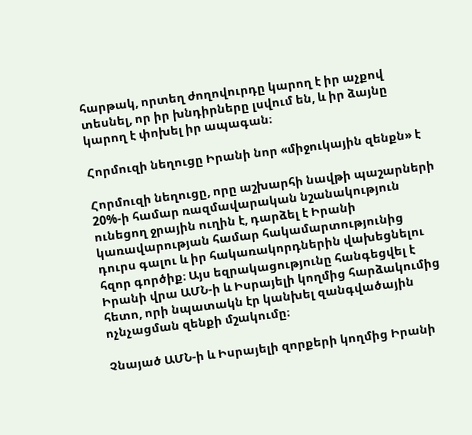հարթակ, որտեղ ժողովուրդը կարող է իր աչքով տեսնել, որ իր խնդիրները լսվում են, և իր ձայնը կարող է փոխել իր ապագան։

Հորմուզի նեղուցը Իրանի նոր «միջուկային զենքն» է

Հորմուզի նեղուցը, որը աշխարհի նավթի պաշարների 20%-ի համար ռազմավարական նշանակություն ունեցող ջրային ուղին է, դարձել է Իրանի կառավարության համար հակամարտությունից դուրս գալու և իր հակառակորդներին վախեցնելու հզոր գործիք։ Այս եզրակացությունը հանգեցվել է Իրանի վրա ԱՄՆ-ի և Իսրայելի կողմից հարձակումից հետո, որի նպատակն էր կանխել զանգվածային ոչնչացման զենքի մշակումը։

Չնայած ԱՄՆ-ի և Իսրայելի զորքերի կողմից Իրանի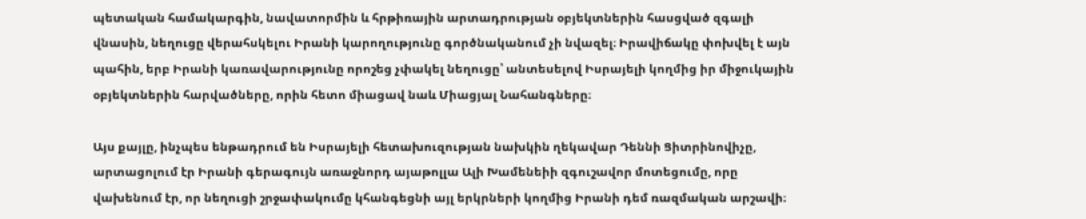պետական համակարգին, նավատորմին և հրթիռային արտադրության օբյեկտներին հասցված զգալի վնասին, նեղուցը վերահսկելու Իրանի կարողությունը գործնականում չի նվազել։ Իրավիճակը փոխվել է այն պահին, երբ Իրանի կառավարությունը որոշեց չփակել նեղուցը՝ անտեսելով Իսրայելի կողմից իր միջուկային օբյեկտներին հարվածները, որին հետո միացավ նաև Միացյալ Նահանգները։

Այս քայլը, ինչպես ենթադրում են Իսրայելի հետախուզության նախկին ղեկավար Դեննի Ցիտրինովիչը, արտացոլում էր Իրանի գերագույն առաջնորդ այաթոլլա Ալի Խամենեիի զգուշավոր մոտեցումը, որը վախենում էր, որ նեղուցի շրջափակումը կհանգեցնի այլ երկրների կողմից Իրանի դեմ ռազմական արշավի։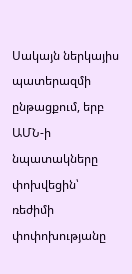Սակայն ներկայիս պատերազմի ընթացքում, երբ ԱՄՆ-ի նպատակները փոխվեցին՝ ռեժիմի փոփոխությանը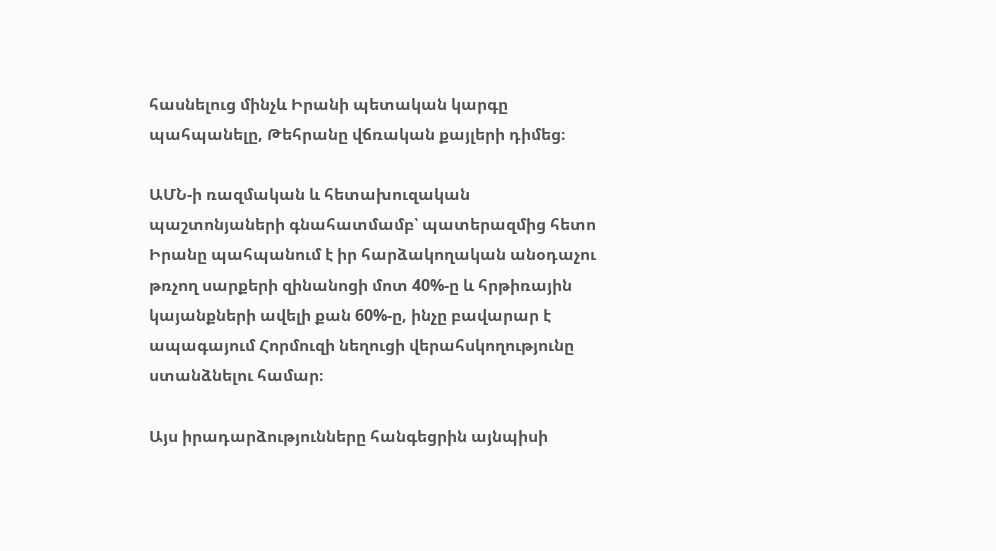հասնելուց մինչև Իրանի պետական կարգը պահպանելը, Թեհրանը վճռական քայլերի դիմեց։

ԱՄՆ-ի ռազմական և հետախուզական պաշտոնյաների գնահատմամբ՝ պատերազմից հետո Իրանը պահպանում է իր հարձակողական անօդաչու թռչող սարքերի զինանոցի մոտ 40%-ը և հրթիռային կայանքների ավելի քան 60%-ը, ինչը բավարար է ապագայում Հորմուզի նեղուցի վերահսկողությունը ստանձնելու համար։

Այս իրադարձությունները հանգեցրին այնպիսի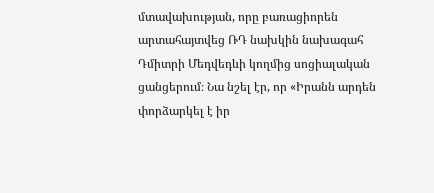մտավախության, որը բառացիորեն արտահայտվեց ՌԴ նախկին նախագահ Դմիտրի Մեդվեդևի կողմից սոցիալական ցանցերում։ Նա նշել էր, որ «Իրանն արդեն փորձարկել է իր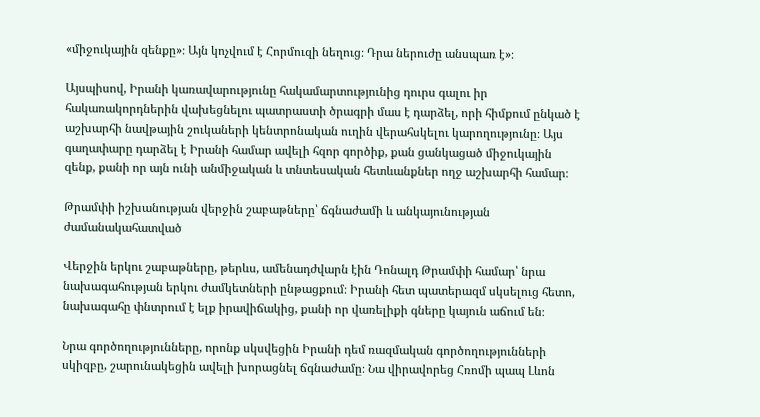«միջուկային զենքը»։ Այն կոչվում է Հորմուզի նեղուց։ Դրա ներուժը անսպառ է»։

Այսպիսով, Իրանի կառավարությունը հակամարտությունից դուրս գալու իր հակառակորդներին վախեցնելու պատրաստի ծրագրի մաս է դարձել, որի հիմքում ընկած է աշխարհի նավթային շուկաների կենտրոնական ուղին վերահսկելու կարողությունը։ Այս գաղափարը դարձել է Իրանի համար ավելի հզոր գործիք, քան ցանկացած միջուկային զենք, քանի որ այն ունի անմիջական և տնտեսական հետևանքներ ողջ աշխարհի համար։

Թրամփի իշխանության վերջին շաբաթները՝ ճգնաժամի և անկայունության ժամանակահատված

Վերջին երկու շաբաթները, թերևս, ամենադժվարն էին Դոնալդ Թրամփի համար՝ նրա նախագահության երկու ժամկետների ընթացքում։ Իրանի հետ պատերազմ սկսելուց հետո, նախագահը փնտրում է ելք իրավիճակից, քանի որ վառելիքի գները կայուն աճում են։

Նրա գործողությունները, որոնք սկսվեցին Իրանի դեմ ռազմական գործողությունների սկիզբը, շարունակեցին ավելի խորացնել ճգնաժամը։ Նա վիրավորեց Հռոմի պապ Լևոն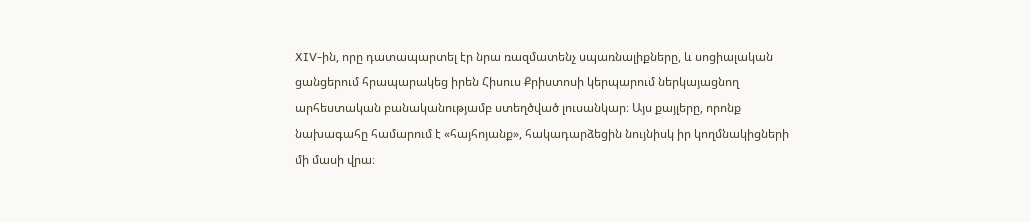XIV-ին, որը դատապարտել էր նրա ռազմատենչ սպառնալիքները, և սոցիալական ցանցերում հրապարակեց իրեն Հիսուս Քրիստոսի կերպարում ներկայացնող արհեստական բանականությամբ ստեղծված լուսանկար։ Այս քայլերը, որոնք նախագահը համարում է «հայհոյանք», հակադարձեցին նույնիսկ իր կողմնակիցների մի մասի վրա։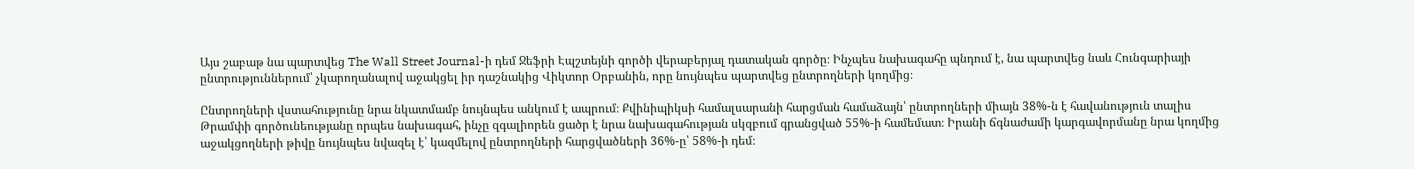Այս շաբաթ նա պարտվեց The Wall Street Journal-ի դեմ Ջեֆրի Էպշտեյնի գործի վերաբերյալ դատական գործը։ Ինչպես նախագահը պնդում է, նա պարտվեց նաև Հունգարիայի ընտրություններում՝ չկարողանալով աջակցել իր դաշնակից Վիկտոր Օրբանին, որը նույնպես պարտվեց ընտրողների կողմից։

Ընտրողների վստահությունը նրա նկատմամբ նույնպես անկում է ապրում։ Քվինիպիկսի համալսարանի հարցման համաձայն՝ ընտրողների միայն 38%-ն է հավանություն տալիս Թրամփի գործունեությանը որպես նախագահ, ինչը զգալիորեն ցածր է նրա նախագահության սկզբում գրանցված 55%-ի համեմատ։ Իրանի ճգնաժամի կարգավորմանը նրա կողմից աջակցողների թիվը նույնպես նվազել է՝ կազմելով ընտրողների հարցվածների 36%-ը՝ 58%-ի դեմ։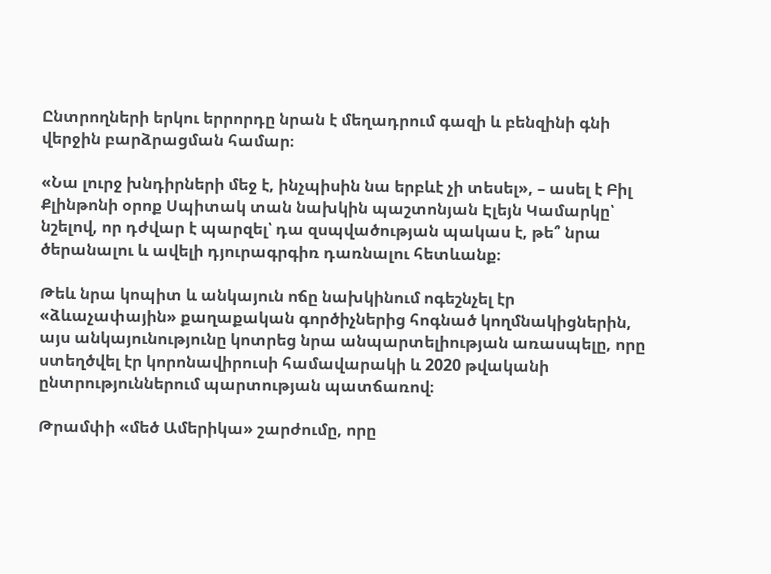Ընտրողների երկու երրորդը նրան է մեղադրում գազի և բենզինի գնի վերջին բարձրացման համար։

«Նա լուրջ խնդիրների մեջ է, ինչպիսին նա երբևէ չի տեսել», – ասել է Բիլ Քլինթոնի օրոք Սպիտակ տան նախկին պաշտոնյան Էլեյն Կամարկը՝ նշելով, որ դժվար է պարզել՝ դա զսպվածության պակաս է, թե՞ նրա ծերանալու և ավելի դյուրագրգիռ դառնալու հետևանք։

Թեև նրա կոպիտ և անկայուն ոճը նախկինում ոգեշնչել էր «ձևաչափային» քաղաքական գործիչներից հոգնած կողմնակիցներին, այս անկայունությունը կոտրեց նրա անպարտելիության առասպելը, որը ստեղծվել էր կորոնավիրուսի համավարակի և 2020 թվականի ընտրություններում պարտության պատճառով։

Թրամփի «մեծ Ամերիկա» շարժումը, որը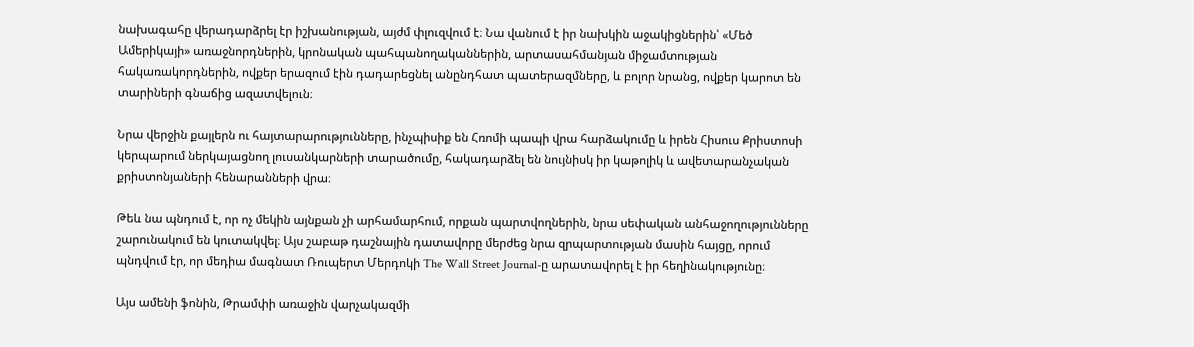նախագահը վերադարձրել էր իշխանության, այժմ փլուզվում է։ Նա վանում է իր նախկին աջակիցներին՝ «Մեծ Ամերիկայի» առաջնորդներին, կրոնական պահպանողականներին, արտասահմանյան միջամտության հակառակորդներին, ովքեր երազում էին դադարեցնել անընդհատ պատերազմները, և բոլոր նրանց, ովքեր կարոտ են տարիների գնաճից ազատվելուն։

Նրա վերջին քայլերն ու հայտարարությունները, ինչպիսիք են Հռոմի պապի վրա հարձակումը և իրեն Հիսուս Քրիստոսի կերպարում ներկայացնող լուսանկարների տարածումը, հակադարձել են նույնիսկ իր կաթոլիկ և ավետարանչական քրիստոնյաների հենարանների վրա։

Թեև նա պնդում է, որ ոչ մեկին այնքան չի արհամարհում, որքան պարտվողներին, նրա սեփական անհաջողությունները շարունակում են կուտակվել։ Այս շաբաթ դաշնային դատավորը մերժեց նրա զրպարտության մասին հայցը, որում պնդվում էր, որ մեդիա մագնատ Ռուպերտ Մերդոկի The Wall Street Journal-ը արատավորել է իր հեղինակությունը։

Այս ամենի ֆոնին, Թրամփի առաջին վարչակազմի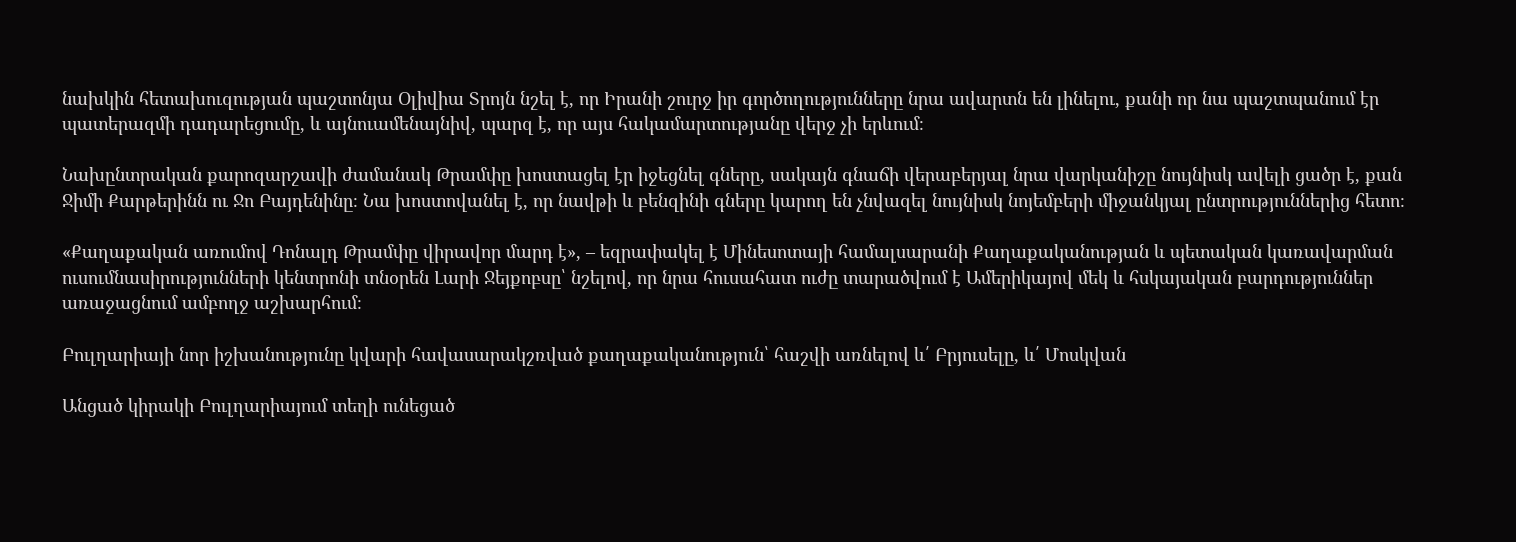նախկին հետախուզության պաշտոնյա Օլիվիա Տրոյն նշել է, որ Իրանի շուրջ իր գործողությունները նրա ավարտն են լինելու, քանի որ նա պաշտպանում էր պատերազմի դադարեցումը, և այնուամենայնիվ, պարզ է, որ այս հակամարտությանը վերջ չի երևում։

Նախընտրական քարոզարշավի ժամանակ Թրամփը խոստացել էր իջեցնել գները, սակայն գնաճի վերաբերյալ նրա վարկանիշը նույնիսկ ավելի ցածր է, քան Ջիմի Քարթերինն ու Ջո Բայդենինը։ Նա խոստովանել է, որ նավթի և բենզինի գները կարող են չնվազել նույնիսկ նոյեմբերի միջանկյալ ընտրություններից հետո։

«Քաղաքական առումով Դոնալդ Թրամփը վիրավոր մարդ է», – եզրափակել է Մինեսոտայի համալսարանի Քաղաքականության և պետական կառավարման ուսումնասիրությունների կենտրոնի տնօրեն Լարի Ջեյքոբսը՝ նշելով, որ նրա հուսահատ ուժը տարածվում է Ամերիկայով մեկ և հսկայական բարդություններ առաջացնում ամբողջ աշխարհում։

Բուլղարիայի նոր իշխանությունը կվարի հավասարակշռված քաղաքականություն՝ հաշվի առնելով և՛ Բրյուսելը, և՛ Մոսկվան

Անցած կիրակի Բուլղարիայում տեղի ունեցած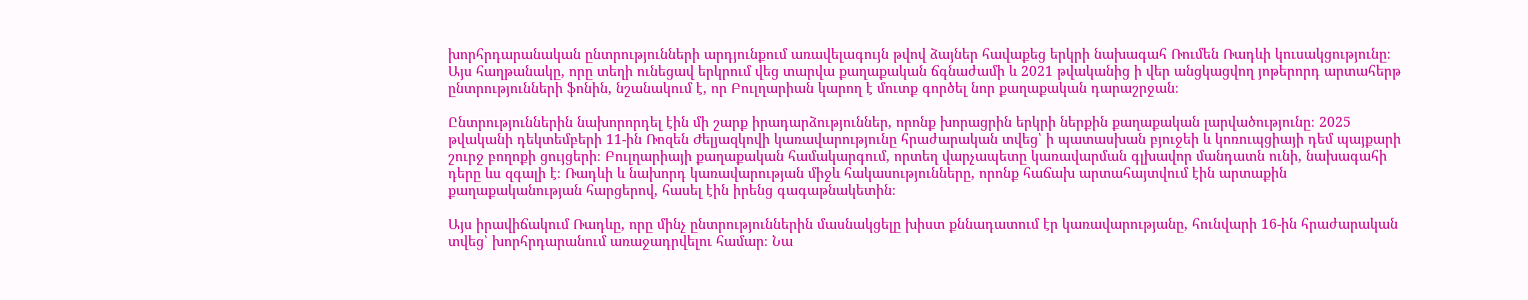խորհրդարանական ընտրությունների արդյունքում առավելագույն թվով ձայներ հավաքեց երկրի նախագահ Ռումեն Ռադևի կուսակցությունը։ Այս հաղթանակը, որը տեղի ունեցավ երկրում վեց տարվա քաղաքական ճգնաժամի և 2021 թվականից ի վեր անցկացվող յոթերորդ արտահերթ ընտրությունների ֆոնին, նշանակում է, որ Բուլղարիան կարող է մուտք գործել նոր քաղաքական դարաշրջան։

Ընտրություններին նախորորդել էին մի շարք իրադարձություններ, որոնք խորացրին երկրի ներքին քաղաքական լարվածությունը։ 2025 թվականի դեկտեմբերի 11-ին Ռոզեն Ժելյազկովի կառավարությունը հրաժարական տվեց՝ ի պատասխան բյուջեի և կոռուպցիայի դեմ պայքարի շուրջ բողոքի ցույցերի։ Բուլղարիայի քաղաքական համակարգում, որտեղ վարչապետը կառավարման գլխավոր մանդատն ունի, նախագահի դերը ևս զգալի է։ Ռադևի և նախորդ կառավարության միջև հակասությունները, որոնք հաճախ արտահայտվում էին արտաքին քաղաքականության հարցերով, հասել էին իրենց գագաթնակետին։

Այս իրավիճակում Ռադևը, որը մինչ ընտրություններին մասնակցելը խիստ քննադատում էր կառավարությանը, հունվարի 16-ին հրաժարական տվեց՝ խորհրդարանում առաջադրվելու համար։ Նա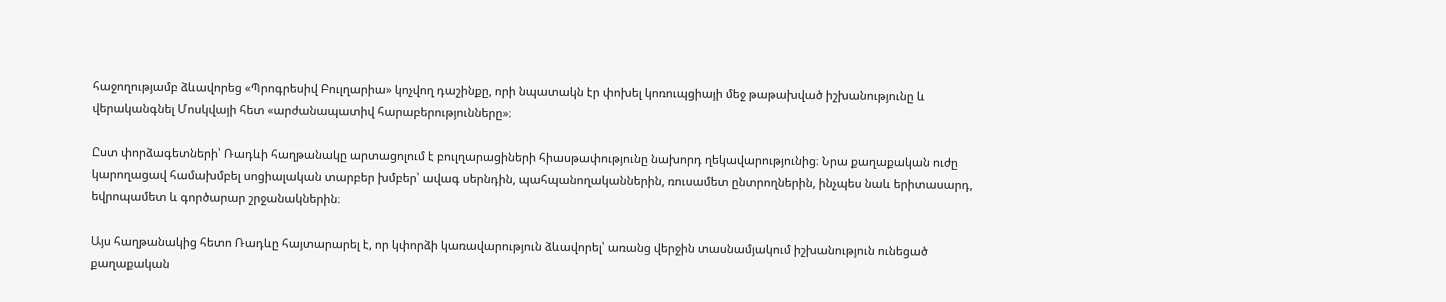հաջողությամբ ձևավորեց «Պրոգրեսիվ Բուլղարիա» կոչվող դաշինքը, որի նպատակն էր փոխել կոռուպցիայի մեջ թաթախված իշխանությունը և վերականգնել Մոսկվայի հետ «արժանապատիվ հարաբերությունները»։

Ըստ փորձագետների՝ Ռադևի հաղթանակը արտացոլում է բուլղարացիների հիասթափությունը նախորդ ղեկավարությունից։ Նրա քաղաքական ուժը կարողացավ համախմբել սոցիալական տարբեր խմբեր՝ ավագ սերնդին, պահպանողականներին, ռուսամետ ընտրողներին, ինչպես նաև երիտասարդ, եվրոպամետ և գործարար շրջանակներին։

Այս հաղթանակից հետո Ռադևը հայտարարել է, որ կփորձի կառավարություն ձևավորել՝ առանց վերջին տասնամյակում իշխանություն ունեցած քաղաքական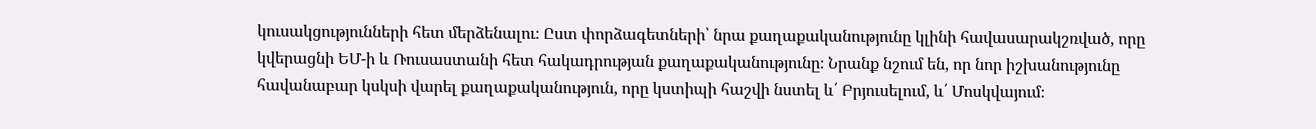կուսակցությունների հետ մերձենալու։ Ըստ փորձագետների՝ նրա քաղաքականությունը կլինի հավասարակշռված, որը կվերացնի ԵՄ-ի և Ռուսաստանի հետ հակադրության քաղաքականությունը։ Նրանք նշում են, որ նոր իշխանությունը հավանաբար կսկսի վարել քաղաքականություն, որը կստիպի հաշվի նստել և՛ Բրյուսելում, և՛ Մոսկվայում։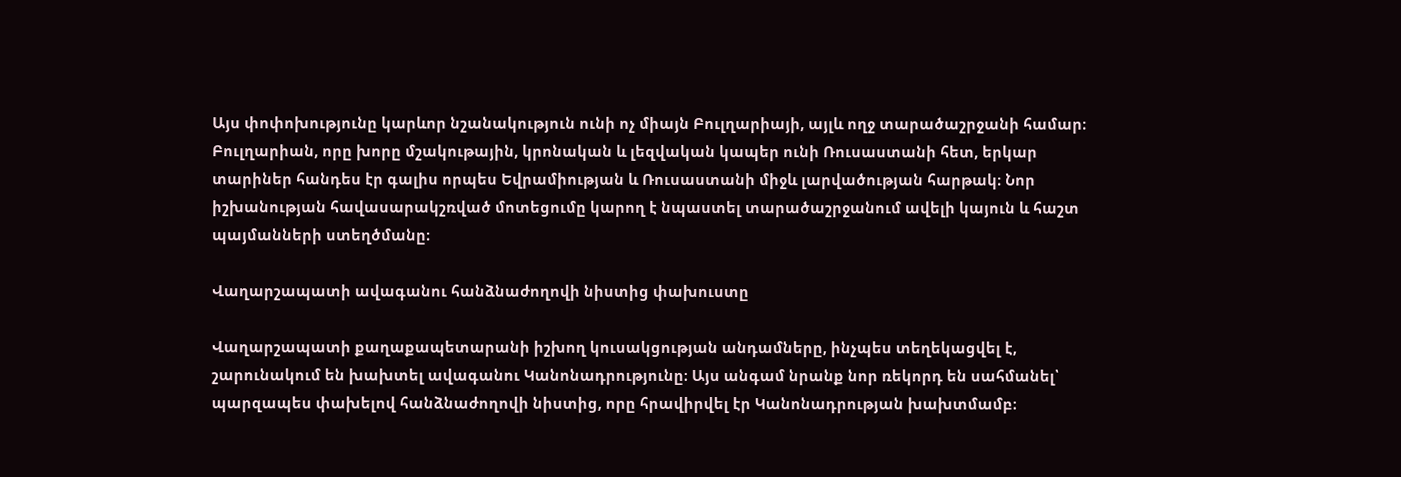Այս փոփոխությունը կարևոր նշանակություն ունի ոչ միայն Բուլղարիայի, այլև ողջ տարածաշրջանի համար։ Բուլղարիան, որը խորը մշակութային, կրոնական և լեզվական կապեր ունի Ռուսաստանի հետ, երկար տարիներ հանդես էր գալիս որպես Եվրամիության և Ռուսաստանի միջև լարվածության հարթակ։ Նոր իշխանության հավասարակշռված մոտեցումը կարող է նպաստել տարածաշրջանում ավելի կայուն և հաշտ պայմանների ստեղծմանը։

Վաղարշապատի ավագանու հանձնաժողովի նիստից փախուստը

Վաղարշապատի քաղաքապետարանի իշխող կուսակցության անդամները, ինչպես տեղեկացվել է, շարունակում են խախտել ավագանու Կանոնադրությունը։ Այս անգամ նրանք նոր ռեկորդ են սահմանել՝ պարզապես փախելով հանձնաժողովի նիստից, որը հրավիրվել էր Կանոնադրության խախտմամբ։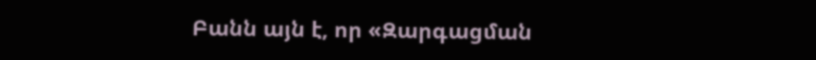Բանն այն է, որ «Զարգացման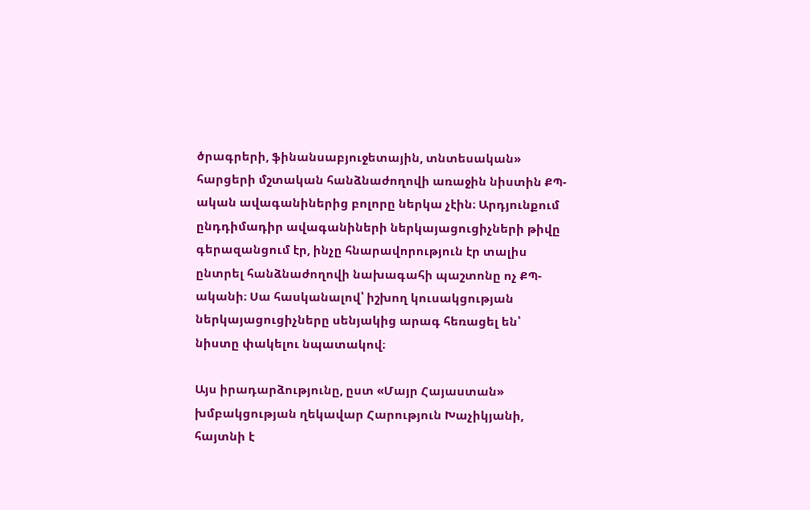ծրագրերի, ֆինանսաբյուջետային, տնտեսական» հարցերի մշտական հանձնաժողովի առաջին նիստին ՔՊ-ական ավագանիներից բոլորը ներկա չէին։ Արդյունքում ընդդիմադիր ավագանիների ներկայացուցիչների թիվը գերազանցում էր, ինչը հնարավորություն էր տալիս ընտրել հանձնաժողովի նախագահի պաշտոնը ոչ ՔՊ-ականի։ Սա հասկանալով՝ իշխող կուսակցության ներկայացուցիչները սենյակից արագ հեռացել են՝ նիստը փակելու նպատակով։

Այս իրադարձությունը, ըստ «Մայր Հայաստան» խմբակցության ղեկավար Հարություն Խաչիկյանի, հայտնի է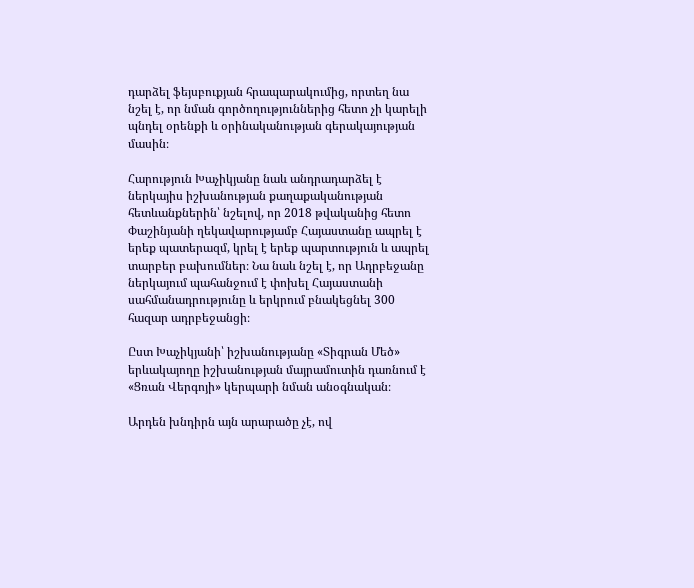դարձել ֆեյսբուքյան հրապարակումից, որտեղ նա նշել է, որ նման գործողություններից հետո չի կարելի պնդել օրենքի և օրինականության գերակայության մասին։

Հարություն Խաչիկյանը նաև անդրադարձել է ներկայիս իշխանության քաղաքականության հետևանքներին՝ նշելով, որ 2018 թվականից հետո Փաշինյանի ղեկավարությամբ Հայաստանը ապրել է երեք պատերազմ, կրել է երեք պարտություն և ապրել տարբեր բախումներ։ Նա նաև նշել է, որ Ադրբեջանը ներկայում պահանջում է փոխել Հայաստանի սահմանադրությունը և երկրում բնակեցնել 300 հազար ադրբեջանցի։

Ըստ Խաչիկյանի՝ իշխանությանը «Տիգրան Մեծ» երևակայողը իշխանության մայրամուտին դառնում է «Ցռան Վերգոյի» կերպարի նման անօգնական։

Արդեն խնդիրն այն արարածը չէ, ով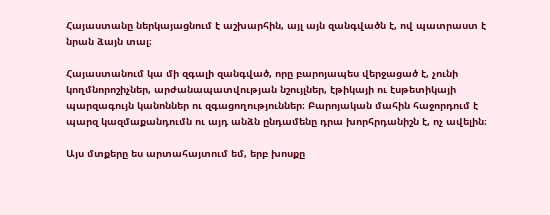Հայաստանը ներկայացնում է աշխարհին, այլ այն զանգվածն է, ով պատրաստ է նրան ձայն տալ։

Հայաստանում կա մի զգալի զանգված, որը բարոյապես վերջացած է, չունի կողմնորոշիչներ, արժանապատվության նշույլներ, էթիկայի ու էսթետիկայի պարզագույն կանոններ ու զգացողություններ։ Բարոյական մահին հաջորդում է պարզ կազմաքանդումն ու այդ անձն ընդամենը դրա խորհրդանիշն է, ոչ ավելին։

Այս մտքերը ես արտահայտում եմ, երբ խոսքը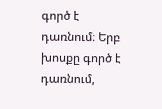գործ է դառնում։ Երբ խոսքը գործ է դառնում,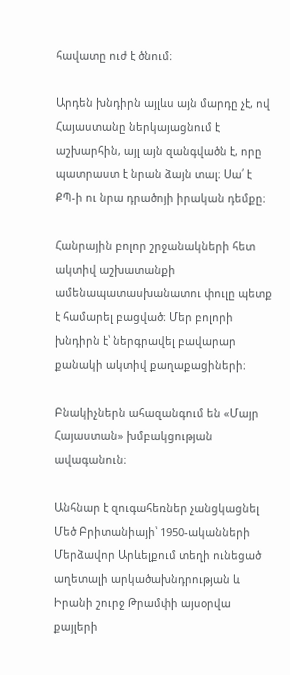հավատը ուժ է ծնում։

Արդեն խնդիրն այլևս այն մարդը չէ, ով Հայաստանը ներկայացնում է աշխարհին, այլ այն զանգվածն է, որը պատրաստ է նրան ձայն տալ։ Սա՛ է ՔՊ-ի ու նրա դրածոյի իրական դեմքը։

Հանրային բոլոր շրջանակների հետ ակտիվ աշխատանքի ամենապատասխանատու փուլը պետք է համարել բացված։ Մեր բոլորի խնդիրն է՝ ներգրավել բավարար քանակի ակտիվ քաղաքացիների։

Բնակիչներն ահազանգում են «Մայր Հայաստան» խմբակցության ավագանուն։

Անհնար է զուգահեռներ չանցկացնել Մեծ Բրիտանիայի՝ 1950-ականների Մերձավոր Արևելքում տեղի ունեցած աղետալի արկածախնդրության և Իրանի շուրջ Թրամփի այսօրվա քայլերի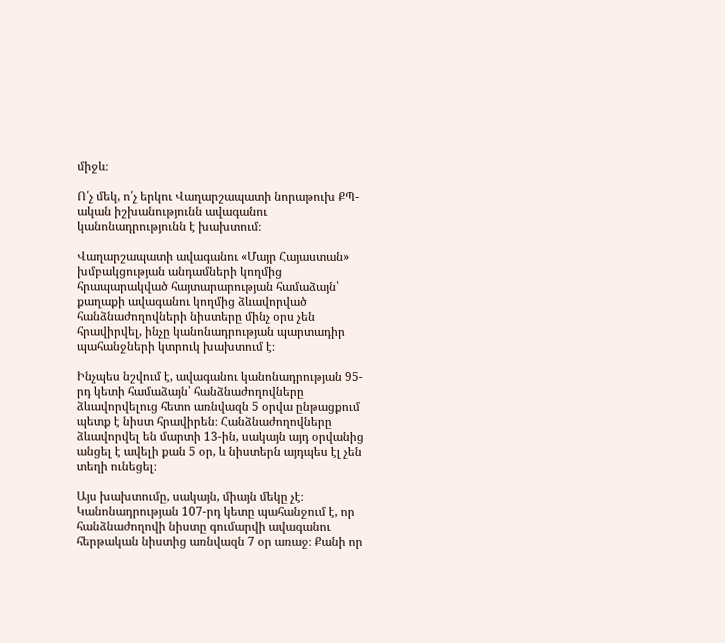միջև։

Ո՛չ մեկ, ո՛չ երկու Վաղարշապատի նորաթուխ ՔՊ-ական իշխանությունն ավագանու կանոնադրությունն է խախտում։

Վաղարշապատի ավագանու «Մայր Հայաստան» խմբակցության անդամների կողմից հրապարակված հայտարարության համաձայն՝ քաղաքի ավագանու կողմից ձևավորված հանձնաժողովների նիստերը մինչ օրս չեն հրավիրվել, ինչը կանոնադրության պարտադիր պահանջների կտրուկ խախտում է։

Ինչպես նշվում է, ավագանու կանոնադրության 95-րդ կետի համաձայն՝ հանձնաժողովները ձևավորվելուց հետո առնվազն 5 օրվա ընթացքում պետք է նիստ հրավիրեն։ Հանձնաժողովները ձևավորվել են մարտի 13-ին, սակայն այդ օրվանից անցել է ավելի քան 5 օր, և նիստերն այդպես էլ չեն տեղի ունեցել։

Այս խախտումը, սակայն, միայն մեկը չէ։ Կանոնադրության 107-րդ կետը պահանջում է, որ հանձնաժողովի նիստը գումարվի ավագանու հերթական նիստից առնվազն 7 օր առաջ։ Քանի որ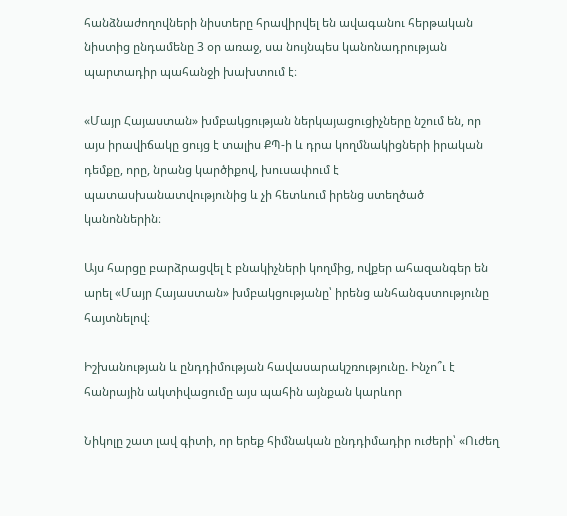հանձնաժողովների նիստերը հրավիրվել են ավագանու հերթական նիստից ընդամենը 3 օր առաջ, սա նույնպես կանոնադրության պարտադիր պահանջի խախտում է։

«Մայր Հայաստան» խմբակցության ներկայացուցիչները նշում են, որ այս իրավիճակը ցույց է տալիս ՔՊ-ի և դրա կողմնակիցների իրական դեմքը, որը, նրանց կարծիքով, խուսափում է պատասխանատվությունից և չի հետևում իրենց ստեղծած կանոններին։

Այս հարցը բարձրացվել է բնակիչների կողմից, ովքեր ահազանգեր են արել «Մայր Հայաստան» խմբակցությանը՝ իրենց անհանգստությունը հայտնելով։

Իշխանության և ընդդիմության հավասարակշռությունը. Ինչո՞ւ է հանրային ակտիվացումը այս պահին այնքան կարևոր

Նիկոլը շատ լավ գիտի, որ երեք հիմնական ընդդիմադիր ուժերի՝ «Ուժեղ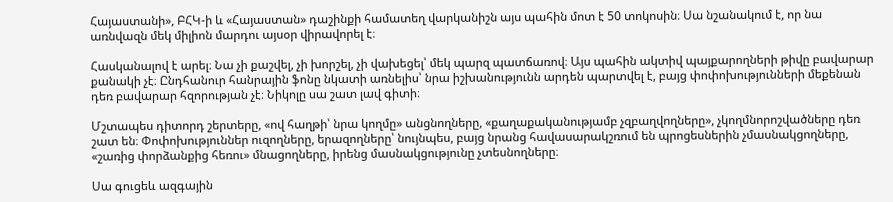Հայաստանի», ԲՀԿ-ի և «Հայաստան» դաշինքի համատեղ վարկանիշն այս պահին մոտ է 50 տոկոսին։ Սա նշանակում է, որ նա առնվազն մեկ միլիոն մարդու այսօր վիրավորել է։

Հասկանալով է արել։ Նա չի քաշվել, չի խորշել, չի վախեցել՝ մեկ պարզ պատճառով։ Այս պահին ակտիվ պայքարողների թիվը բավարար քանակի չէ։ Ընդհանուր հանրային ֆոնը նկատի առնելիս՝ նրա իշխանությունն արդեն պարտվել է, բայց փոփոխությունների մեքենան դեռ բավարար հզորության չէ։ Նիկոլը սա շատ լավ գիտի։

Մշտապես դիտորդ շերտերը, «ով հաղթի՝ նրա կողմը» անցնողները, «քաղաքականությամբ չզբաղվողները», չկողմնորոշվածները դեռ շատ են։ Փոփոխություններ ուզողները, երազողները՝ նույնպես, բայց նրանց հավասարակշռում են պրոցեսներին չմասնակցողները, «շառից փորձանքից հեռու» մնացողները, իրենց մասնակցությունը չտեսնողները։

Սա գուցեև ազգային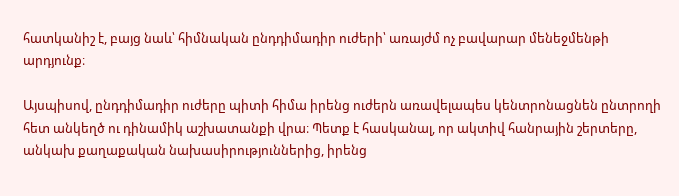հատկանիշ է, բայց նաև՝ հիմնական ընդդիմադիր ուժերի՝ առայժմ ոչ բավարար մենեջմենթի արդյունք։

Այսպիսով, ընդդիմադիր ուժերը պիտի հիմա իրենց ուժերն առավելապես կենտրոնացնեն ընտրողի հետ անկեղծ ու դինամիկ աշխատանքի վրա։ Պետք է հասկանալ, որ ակտիվ հանրային շերտերը, անկախ քաղաքական նախասիրություններից, իրենց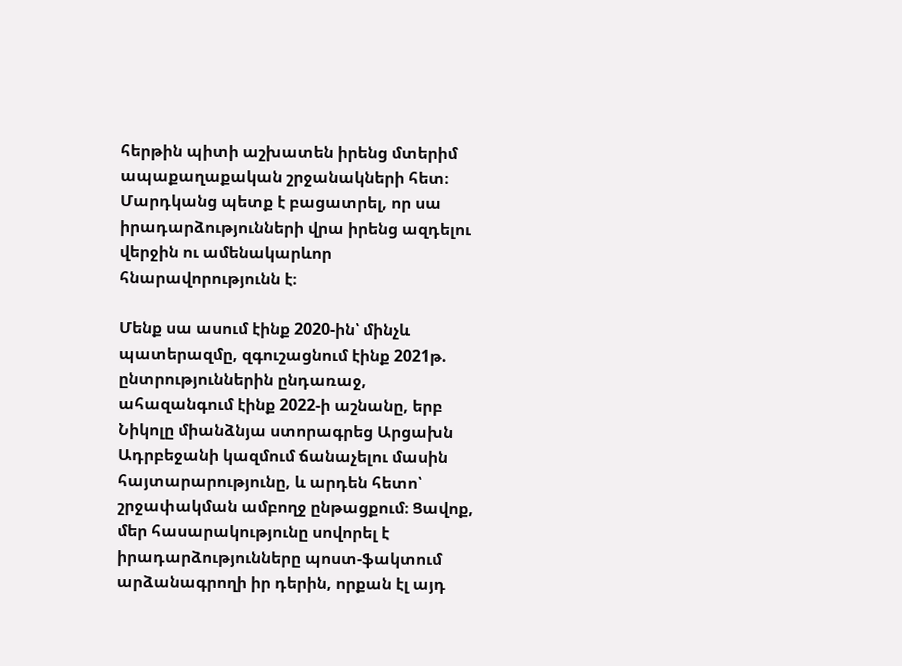հերթին պիտի աշխատեն իրենց մտերիմ ապաքաղաքական շրջանակների հետ։ Մարդկանց պետք է բացատրել, որ սա իրադարձությունների վրա իրենց ազդելու վերջին ու ամենակարևոր հնարավորությունն է։

Մենք սա ասում էինք 2020-ին՝ մինչև պատերազմը, զգուշացնում էինք 2021թ. ընտրություններին ընդառաջ, ահազանգում էինք 2022-ի աշնանը, երբ Նիկոլը միանձնյա ստորագրեց Արցախն Ադրբեջանի կազմում ճանաչելու մասին հայտարարությունը, և արդեն հետո՝ շրջափակման ամբողջ ընթացքում։ Ցավոք, մեր հասարակությունը սովորել է իրադարձությունները պոստ-ֆակտում արձանագրողի իր դերին, որքան էլ այդ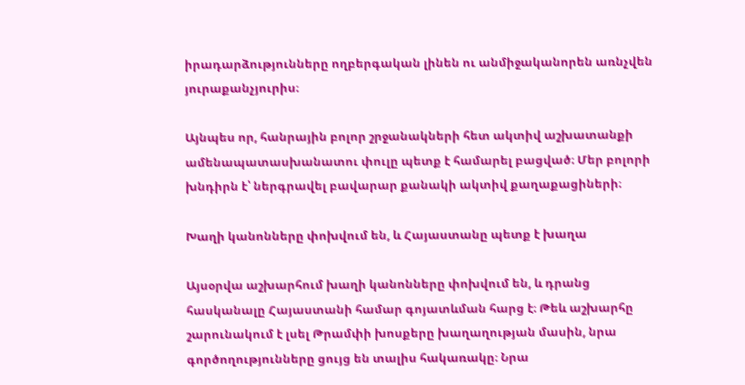իրադարձությունները ողբերգական լինեն ու անմիջականորեն առնչվեն յուրաքանչյուրիս։

Այնպես որ, հանրային բոլոր շրջանակների հետ ակտիվ աշխատանքի ամենապատասխանատու փուլը պետք է համարել բացված։ Մեր բոլորի խնդիրն է՝ ներգրավել բավարար քանակի ակտիվ քաղաքացիների։

Խաղի կանոնները փոխվում են, և Հայաստանը պետք է խաղա

Այսօրվա աշխարհում խաղի կանոնները փոխվում են, և դրանց հասկանալը Հայաստանի համար գոյատևման հարց է։ Թեև աշխարհը շարունակում է լսել Թրամփի խոսքերը խաղաղության մասին, նրա գործողությունները ցույց են տալիս հակառակը։ Նրա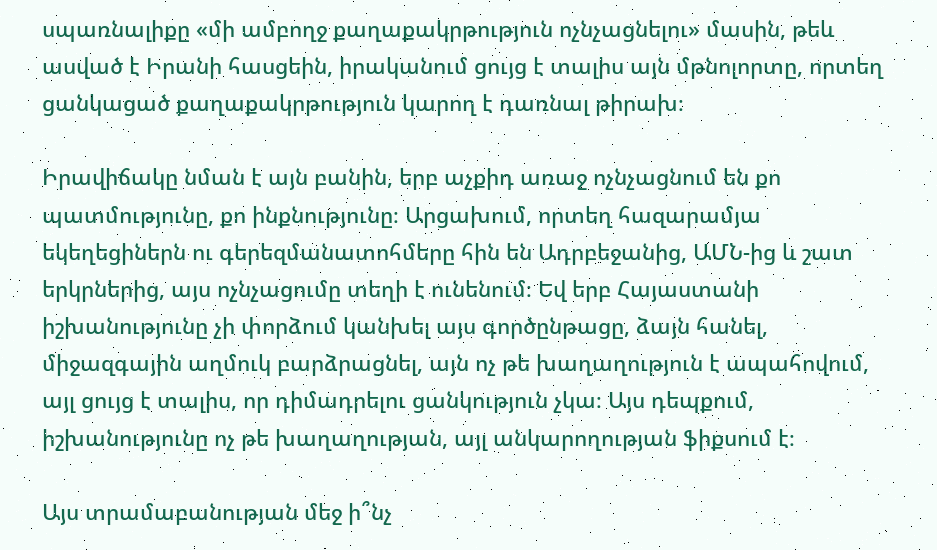սպառնալիքը «մի ամբողջ քաղաքակրթություն ոչնչացնելու» մասին, թեև ասված է Իրանի հասցեին, իրականում ցույց է տալիս այն մթնոլորտը, որտեղ ցանկացած քաղաքակրթություն կարող է դառնալ թիրախ։

Իրավիճակը նման է այն բանին, երբ աչքիդ առաջ ոչնչացնում են քո պատմությունը, քո ինքնությունը։ Արցախում, որտեղ հազարամյա եկեղեցիներն ու գերեզմանատոհմերը հին են Ադրբեջանից, ԱՄՆ-ից և շատ երկրներից, այս ոչնչացումը տեղի է ունենում։ Եվ երբ Հայաստանի իշխանությունը չի փորձում կանխել այս գործընթացը, ձայն հանել, միջազգային աղմուկ բարձրացնել, այն ոչ թե խաղաղություն է ապահովում, այլ ցույց է տալիս, որ դիմադրելու ցանկություն չկա։ Այս դեպքում, իշխանությունը ոչ թե խաղաղության, այլ անկարողության ֆիքսում է։

Այս տրամաբանության մեջ ի՞նչ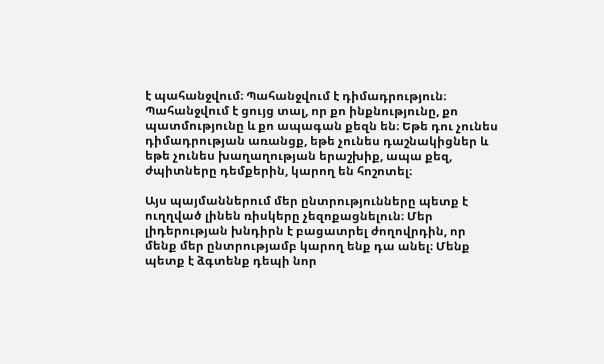է պահանջվում։ Պահանջվում է դիմադրություն։ Պահանջվում է ցույց տալ, որ քո ինքնությունը, քո պատմությունը և քո ապագան քեզն են։ Եթե դու չունես դիմադրության առանցք, եթե չունես դաշնակիցներ և եթե չունես խաղաղության երաշխիք, ապա քեզ, ժպիտները դեմքերին, կարող են հոշոտել։

Այս պայմաններում մեր ընտրությունները պետք է ուղղված լինեն ռիսկերը չեզոքացնելուն։ Մեր լիդերության խնդիրն է բացատրել ժողովրդին, որ մենք մեր ընտրությամբ կարող ենք դա անել։ Մենք պետք է ձգտենք դեպի նոր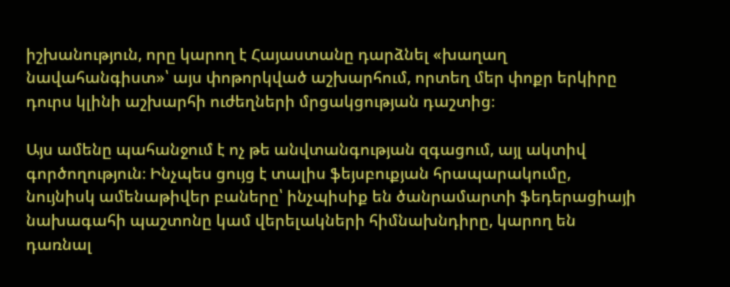իշխանություն, որը կարող է Հայաստանը դարձնել «խաղաղ նավահանգիստ»՝ այս փոթորկված աշխարհում, որտեղ մեր փոքր երկիրը դուրս կլինի աշխարհի ուժեղների մրցակցության դաշտից։

Այս ամենը պահանջում է ոչ թե անվտանգության զգացում, այլ ակտիվ գործողություն։ Ինչպես ցույց է տալիս ֆեյսբուքյան հրապարակումը, նույնիսկ ամենաթիվեր բաները՝ ինչպիսիք են ծանրամարտի ֆեդերացիայի նախագահի պաշտոնը կամ վերելակների հիմնախնդիրը, կարող են դառնալ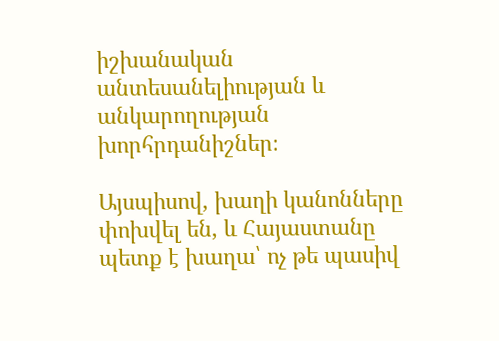իշխանական անտեսանելիության և անկարողության խորհրդանիշներ։

Այսպիսով, խաղի կանոնները փոխվել են, և Հայաստանը պետք է խաղա՝ ոչ թե պասիվ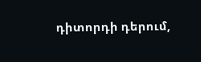դիտորդի դերում,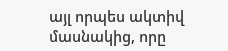այլ որպես ակտիվ մասնակից, որը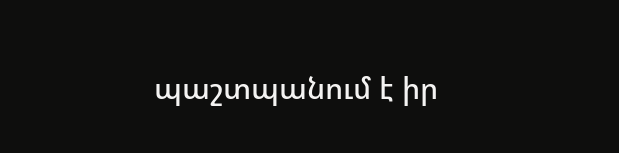պաշտպանում է իր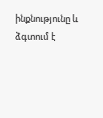ինքնությունը և ձգտում է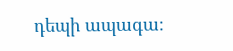դեպի ապագա։